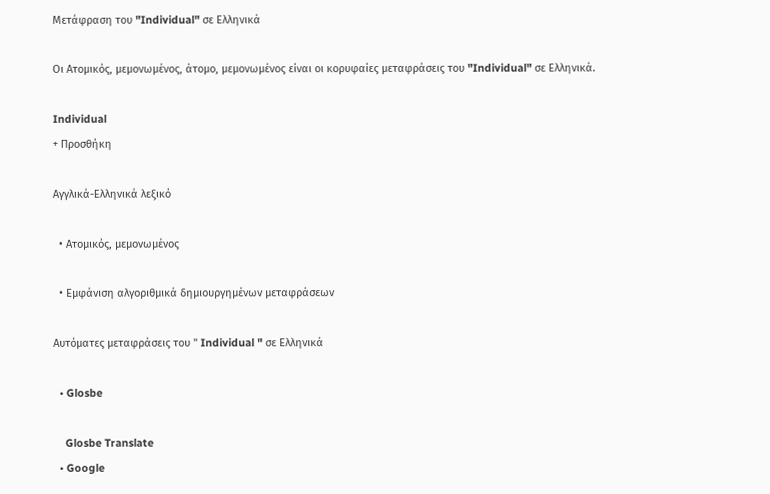Μετάφραση του "Individual" σε Ελληνικά

Οι Ατομικός, μεμονωμένος, άτομο, μεμονωμένος είναι οι κορυφαίες μεταφράσεις του "Individual" σε Ελληνικά.

Individual
+ Προσθήκη

Αγγλικά-Ελληνικά λεξικό

  • Ατομικός, μεμονωμένος

  • Εμφάνιση αλγοριθμικά δημιουργημένων μεταφράσεων

Αυτόματες μεταφράσεις του " Individual " σε Ελληνικά

  • Glosbe

    Glosbe Translate
  • Google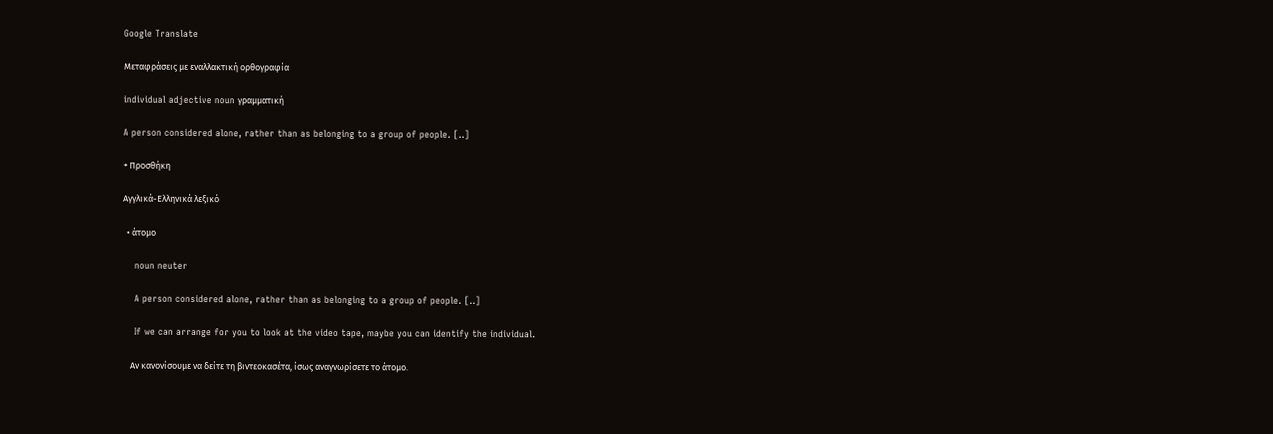Google Translate

Μεταφράσεις με εναλλακτική ορθογραφία

individual adjective noun γραμματική

A person considered alone, rather than as belonging to a group of people. [..]

+ Προσθήκη

Αγγλικά-Ελληνικά λεξικό

  • άτομο

    noun neuter

    A person considered alone, rather than as belonging to a group of people. [..]

    If we can arrange for you to look at the video tape, maybe you can identify the individual.

    Αν κανονίσουμε να δείτε τη βιντεοκασέτα, ίσως αναγνωρίσετε το άτομο.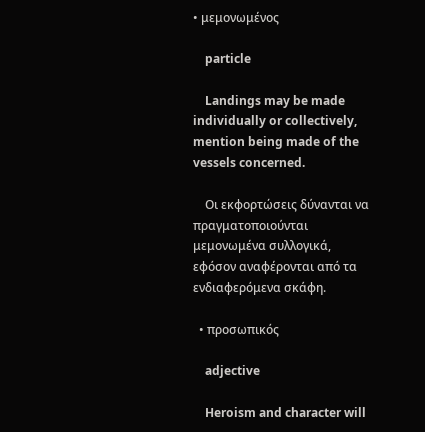• μεμονωμένος

    particle

    Landings may be made individually or collectively, mention being made of the vessels concerned.

    Οι εκφορτώσεις δύνανται να πραγματοποιούνται μεμονωμένα συλλογικά, εφόσον αναφέρονται από τα ενδιαφερόμενα σκάφη.

  • προσωπικός

    adjective

    Heroism and character will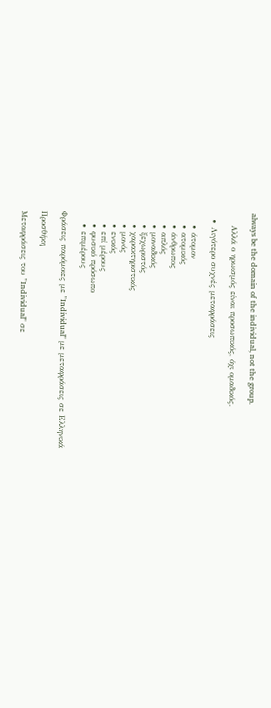always be the domain of the individual, not the group.

    Αλλά ο ηρωισμός είναι προσωπικός, όχι ομαδικός.

  • Λιγότερο συχνές μεταφράσεις

    • άτομον
    • ατομικός
    • άνθρωπος
    • απλός
    • μοναδικός
    • ξεχωριστός
    • χαρακτηριστικός
    • μονός
    • ενικός
    • επί μέρους
    • φυσικό πρόσωπο
    • επιμέρους

Φράσεις παρόμοιες με "Individual" με μεταφράσεις σε Ελληνικά

Προσθήκη

Μεταφράσεις του "Individual" σε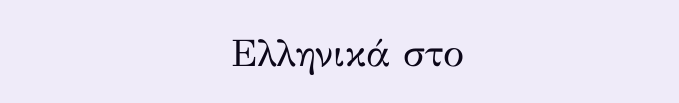Ελληνικά στο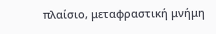πλαίσιο, μεταφραστική μνήμη